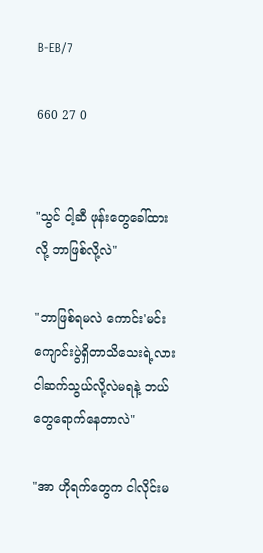B-EB/7

660 27 0


"သွင် ငါ့ဆီ ဖုန်းတွေခေါ်ထားလို့ ဘာဖြစ်လို့လဲ"

"ဘာဖြစ်ရမလဲ ကောင်း'မင်း ကျောင်းပွဲရှိတာသိသေးရဲ့လား ငါဆက်သွယ်လို့လဲမရနဲ့ ဘယ်တွေရောက်နေတာလဲ"

"အာ ဟိုရက်တွေက ငါလိုင်းမ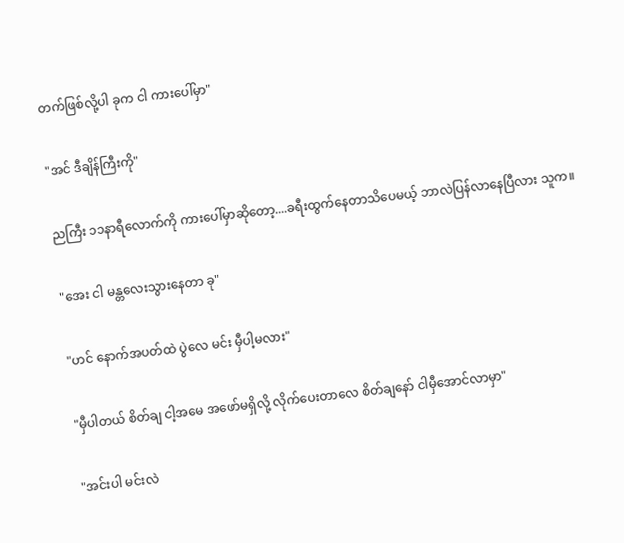တက်ဖြစ်လို့ပါ ခုက ငါ ကားပေါ်မှာ"

"အင် ဒီချိန်ကြီးကို"

ညကြီး ၁၁နာရီလောက်ကို ကားပေါ်မှာဆိုတော့....ခရီးထွက်နေတာသိပေမယ့် ဘာလဲပြန်လာနေပြီလား သူက။

"အေး ငါ မန္တလေးသွားနေတာ ခု"

"ဟင် နောက်အပတ်ထဲ ပွဲလေ မင်း မှီပါ့မလား"

"မှီပါတယ် စိတ်ချ ငါ့အမေ အဖော်မရှိလို့ လိုက်ပေးတာလေ စိတ်ချနော် ငါမှီအောင်လာမှာ"

"အင်းပါ မင်းလဲ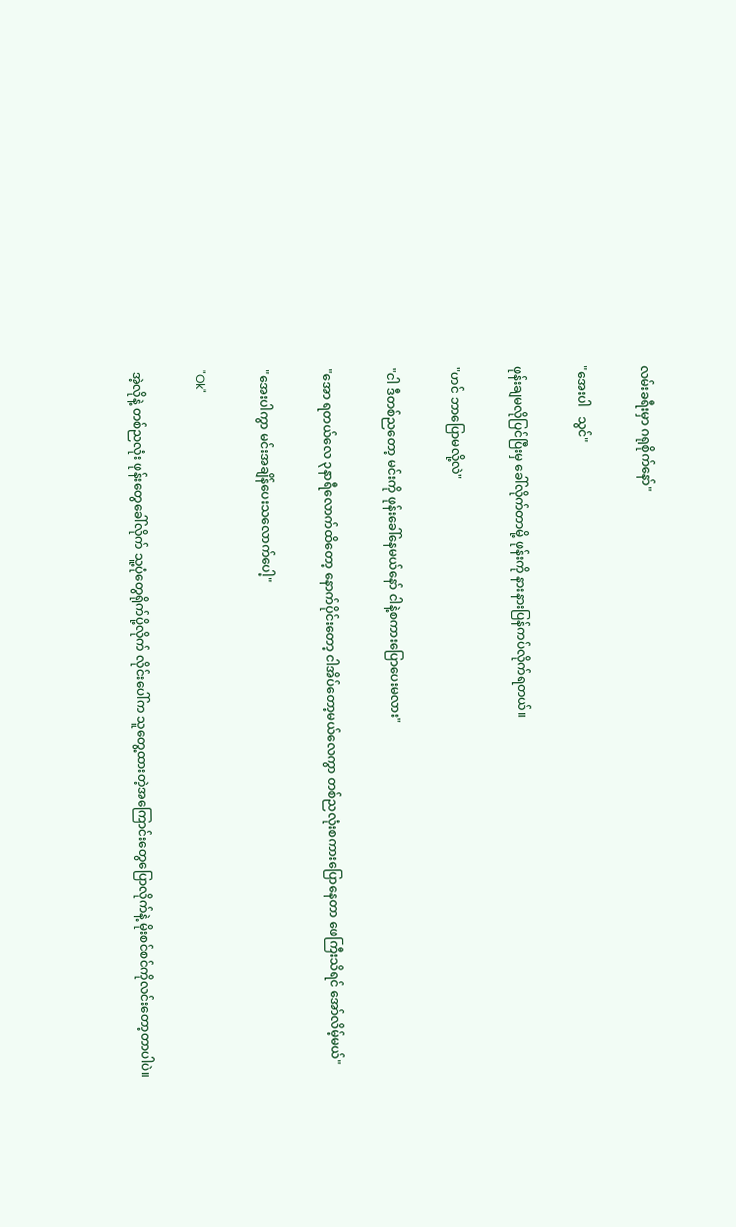လမ်းခရီးမှာ ဂရုစိုက်နော်"

"အေးပါ   သွင်"

ဖုန်းချမလိုပြင်ပြီးမှ ခေါ်လိုက်တာမို့ ဖုန်းကို နားနားပြန်ကပ်လိုက်ရတယ်။

"ဟင် ဘာပြောမလို့လဲ"

"ငါ ဒီတစ်ညတော့ မင်းကို ဖုန်းခေါ်နေမယ်နော် ငါနဲ့စကားပြောပေးမလား"

"အော ရတယ်လေ ၃နာရီလောက်ထိတော့ နောက်ပိုင်းတော့ ငါအိပ်တော့မယ်လေကွာ တစ်ညလုံးစကားပြောနေတာ ဖေကြီးသိရင် အော်လိမ့်မယ်"

"အေးပါကွာ မင်းအချိန်ပေးသလောက်ပေါ့"

"Ok"

အဲ့လိုနဲ့ တစ်ညလုံး ဖုန်းတွေခေါ်လိုက် သူ့ပုံတွေရိုက်ပို့လိုက် လိုင်းပေါ်က သူတွေ့ထားတဲ့အကြောင်းတွေပြောလိုက်နဲ့ မိုးစင်စင်ကိုလင်းတော့တာပါပဲ။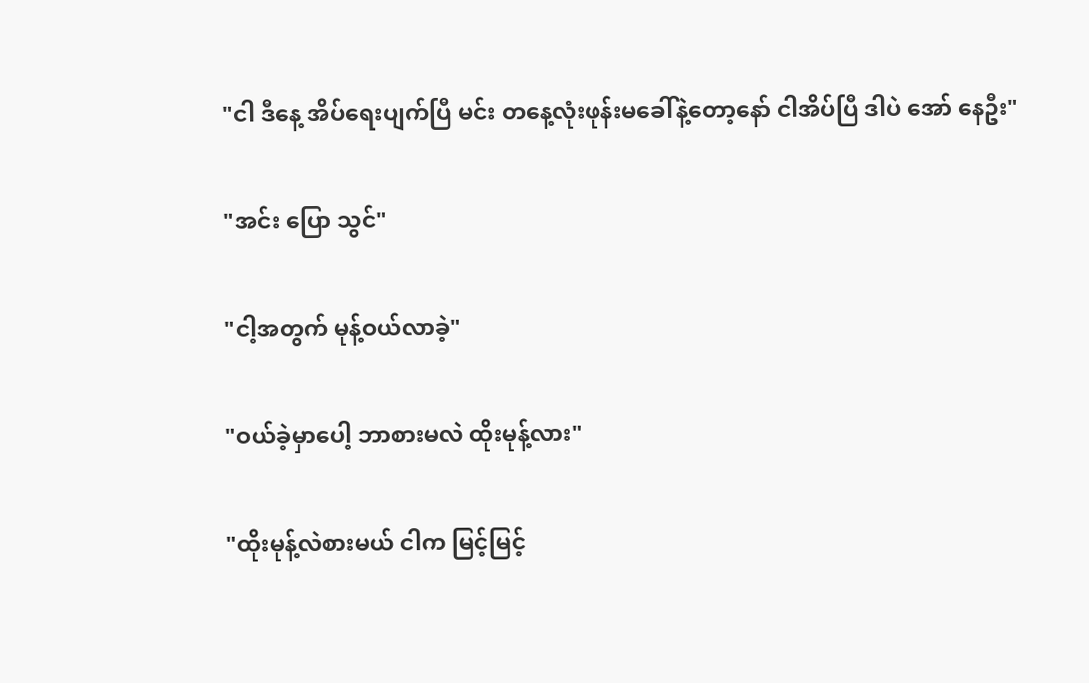"ငါ ဒီနေ့ အိပ်ရေးပျက်ပြီ မင်း တနေ့လုံးဖုန်းမခေါ်နဲ့တော့နော် ငါအိပ်ပြီ ဒါပဲ အော် နေဦး"

"အင်း ပြော သွင်"

"ငါ့အတွက် မုန့်ဝယ်လာခဲ့"

"ဝယ်ခဲ့မှာပေါ့ ဘာစားမလဲ ထိုးမုန့်လား"

"ထိုးမုန့်လဲစားမယ် ငါက မြင့်မြင့်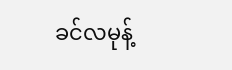ခင်လမုန့်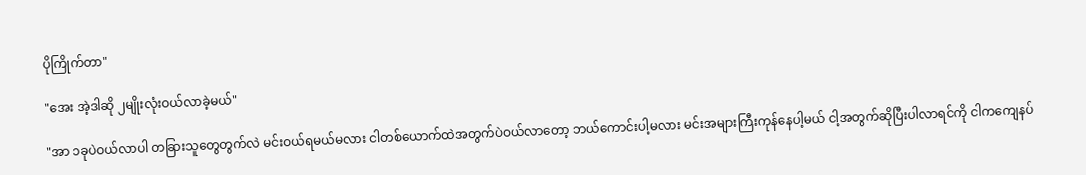ပိုကြိုက်တာ"

"အေး အဲ့ဒါဆို ၂မျိုးလုံးဝယ်လာခဲ့မယ်"

"အာ ၁ခုပဲဝယ်လာပါ တခြားသူတွေတွက်လဲ မင်းဝယ်ရမယ်မလား ငါတစ်ယောက်ထဲအတွက်ပဲဝယ်လာတော့ ဘယ်ကောင်းပါ့မလား မင်းအများကြီးကုန်နေပါ့မယ် ငါ့အတွက်ဆိုပြီးပါလာရင်ကို ငါကကျေနပ်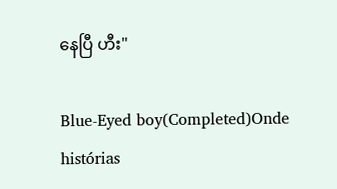နေပြီ ဟီး"

Blue-Eyed boy(Completed)Onde histórias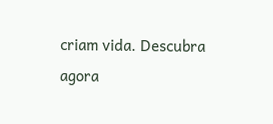criam vida. Descubra agora